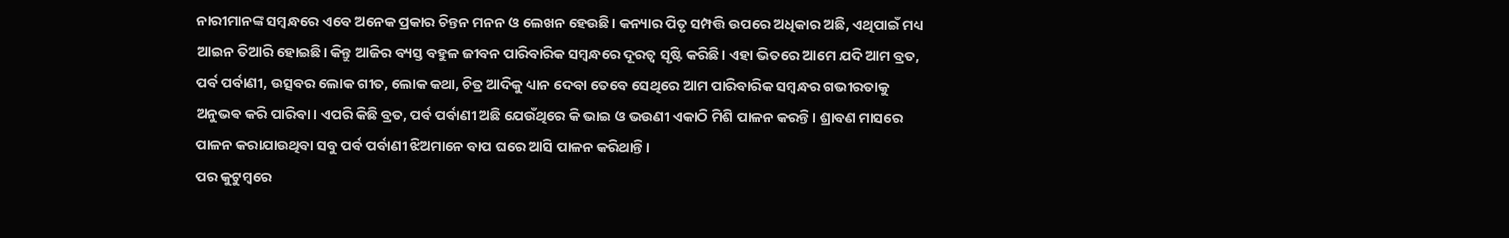ନାରୀମାନଙ୍କ ସମ୍ବନ୍ଧରେ ଏବେ ଅନେକ ପ୍ରକାର ଚିନ୍ତନ ମନନ ଓ ଲେଖନ ହେଉଛି। କନ୍ୟାର ପିତୃ ସମ୍ପତ୍ତି ଉପରେ ଅଧିକାର ଅଛି, ଏଥିପାଇଁ ମଧ୍ୟ ଆଇନ ତିଆରି ହୋଇଛି। କିନ୍ତୁ ଆଜିର ବ୍ୟସ୍ତ ବହୁଳ ଜୀବନ ପାରିବାରିକ ସମ୍ବନ୍ଧରେ ଦୂରତ୍ୱ ସୃଷ୍ଟି କରିଛି। ଏହା ଭିତରେ ଆମେ ଯଦି ଆମ ବ୍ରତ, ପର୍ବ ପର୍ବାଣୀ, ଉତ୍ସବର ଲୋକ ଗୀତ, ଲୋକ କଥା, ଚିତ୍ର ଆଦିକୁ ଧ୍ୟାନ ଦେବା ତେବେ ସେଥିରେ ଆମ ପାରିବାରିକ ସମ୍ବନ୍ଧର ଗଭୀରତାକୁ ଅନୁଭଵ କରି ପାରିବା। ଏପରି କିଛି ବ୍ରତ, ପର୍ବ ପର୍ବାଣୀ ଅଛି ଯେଉଁଥିରେ କି ଭାଇ ଓ ଭଉଣୀ ଏକାଠି ମିଶି ପାଳନ କରନ୍ତି। ଶ୍ରାବଣ ମାସରେ ପାଳନ କରାଯାଉଥିବା ସବୁ ପର୍ବ ପର୍ବାଣୀ ଝିଅମାନେ ବାପ ଘରେ ଆସି ପାଳନ କରିଥାନ୍ତି।
ପର କୁଟୁମ୍ବରେ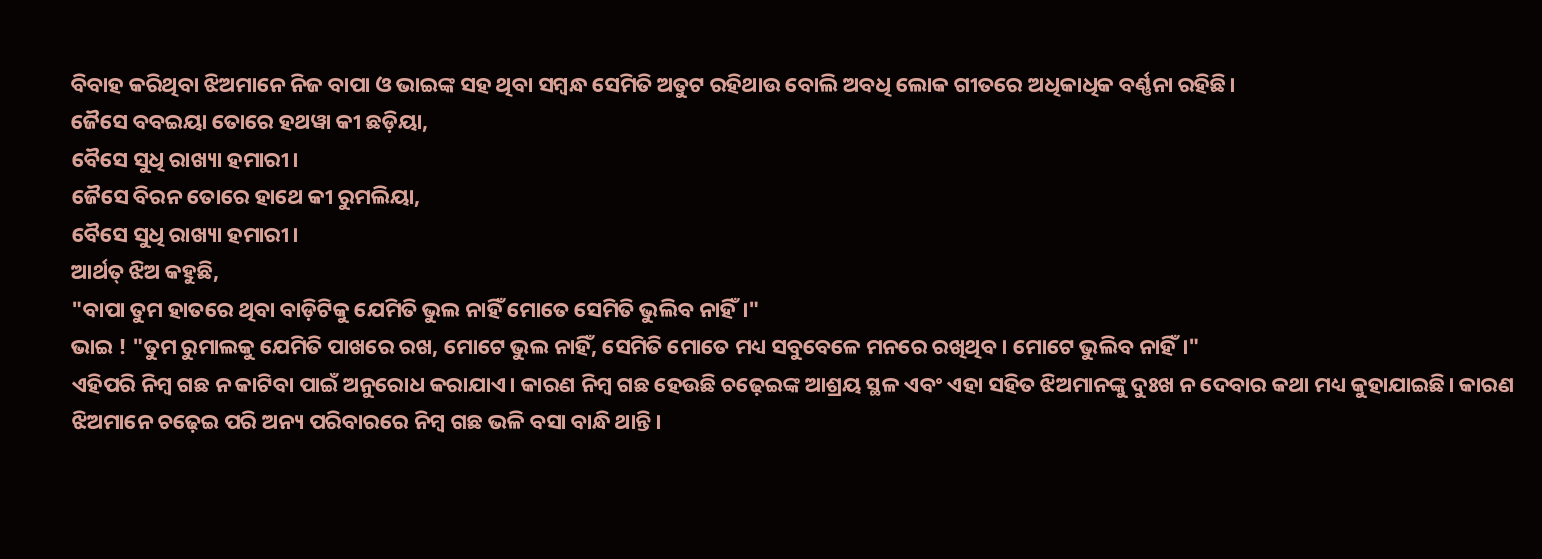ବିବାହ କରିଥିବା ଝିଅମାନେ ନିଜ ବାପା ଓ ଭାଇଙ୍କ ସହ ଥିବା ସମ୍ବନ୍ଧ ସେମିତି ଅତୁଟ ରହିଥାଉ ବୋଲି ଅବଧି ଲୋକ ଗୀତରେ ଅଧିକାଧିକ ବର୍ଣ୍ଣନା ରହିଛି।
ଜୈସେ ବବଇୟା ତୋରେ ହଥୱା କୀ ଛଡ଼ିୟା,
ବୈସେ ସୁଧି ରାଖ୍ୟା ହମାରୀ।
ଜୈସେ ବିରନ ତୋରେ ହାଥେ କୀ ରୁମଲିୟା,
ବୈସେ ସୁଧି ରାଖ୍ୟା ହମାରୀ।
ଆର୍ଥତ୍ ଝିଅ କହୁଛି,
"ବାପା ତୁମ ହାତରେ ଥିବା ବାଡ଼ିଟିକୁ ଯେମିତି ଭୁଲ ନାହିଁ ମୋତେ ସେମିତି ଭୁଲିବ ନାହିଁ।"
ଭାଇ ! "ତୁମ ରୁମାଲକୁ ଯେମିତି ପାଖରେ ରଖ, ମୋଟେ ଭୁଲ ନାହିଁ, ସେମିତି ମୋତେ ମଧ୍ୟ ସବୁବେଳେ ମନରେ ରଖିଥିବ। ମୋଟେ ଭୁଲିବ ନାହିଁ।"
ଏହିପରି ନିମ୍ବ ଗଛ ନ କାଟିବା ପାଇଁ ଅନୁରୋଧ କରାଯାଏ। କାରଣ ନିମ୍ବ ଗଛ ହେଉଛି ଚଢ଼େଇଙ୍କ ଆଶ୍ରୟ ସ୍ଥଳ ଏବଂ ଏହା ସହିତ ଝିଅମାନଙ୍କୁ ଦୁଃଖ ନ ଦେବାର କଥା ମଧ୍ୟ କୁହାଯାଇଛି। କାରଣ ଝିଅମାନେ ଚଢ଼େଇ ପରି ଅନ୍ୟ ପରିବାରରେ ନିମ୍ବ ଗଛ ଭଳି ବସା ବାନ୍ଧି ଥାନ୍ତି।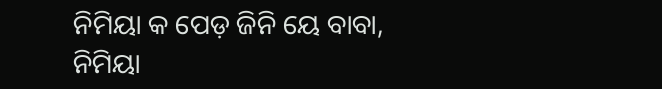ନିମିୟା କ ପେଡ଼ ଜିନି ୟେ ବାବା,
ନିମିୟା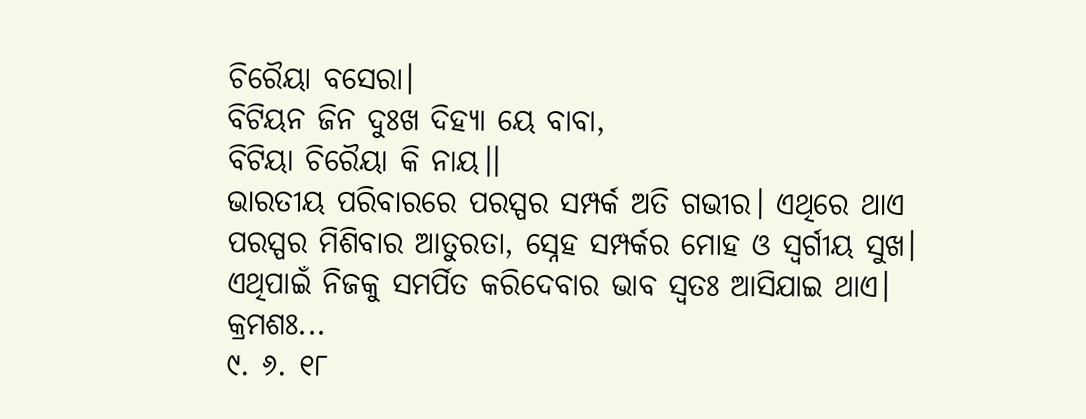ଚିରୈୟା ବସେରା।
ବିଟିୟନ ଜିନ ଦୁଃଖ ଦିହ୍ୟା ୟେ ବାବା,
ବିଟିୟା ଚିରୈୟା କି ନାୟ।।
ଭାରତୀୟ ପରିବାରରେ ପରସ୍ପର ସମ୍ପର୍କ ଅତି ଗଭୀର। ଏଥିରେ ଥାଏ ପରସ୍ପର ମିଶିବାର ଆତୁରତା, ସ୍ନେହ ସମ୍ପର୍କର ମୋହ ଓ ସ୍ବର୍ଗୀୟ ସୁଖ। ଏଥିପାଇଁ ନିଜକୁ ସମର୍ପିତ କରିଦେବାର ଭାବ ସ୍ୱତଃ ଆସିଯାଇ ଥାଏ।
କ୍ରମଶଃ...
୯. ୬. ୧୮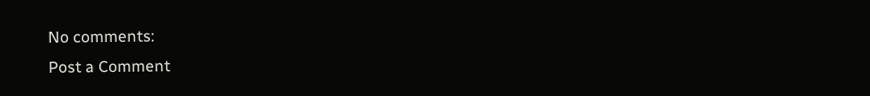No comments:
Post a Comment